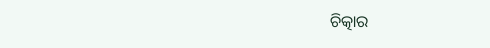ଚିତ୍କାର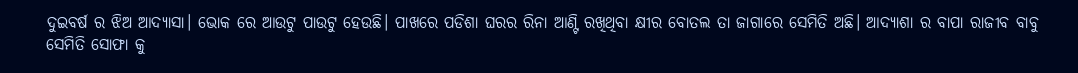ଦୁଇବର୍ଷ ର ଝିଅ ଆଦ୍ୟାସା। ଭୋକ ରେ ଆଉଟୁ ପାଉଟୁ ହେଉଛି। ପାଖରେ ପଡିଶା ଘରର ରିନା ଆଣ୍ଟି ରଖିଥିବା କ୍ଷୀର ବୋତଲ ତା ଜାଗାରେ ସେମିତି ଅଛି। ଆଦ୍ୟାଶା ର ବାପା ରାଜୀବ ବାବୁ ସେମିତି ସୋଫା କୁ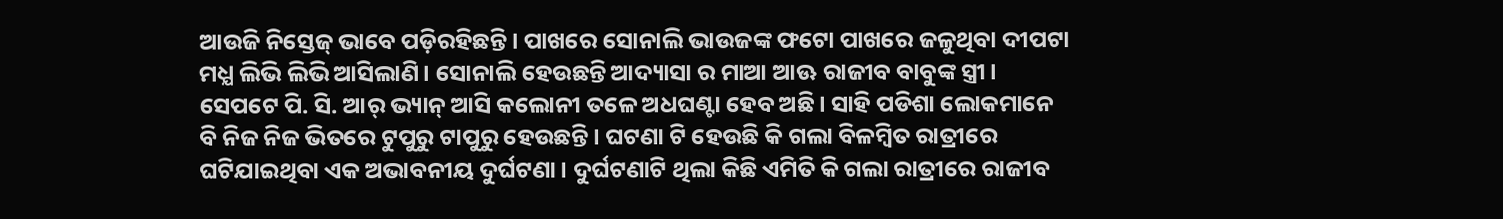ଆଉଜି ନିସ୍ତେଜ୍ ଭାବେ ପଡ଼ିରହିଛନ୍ତି। ପାଖରେ ସୋନାଲି ଭାଉଜଙ୍କ ଫଟୋ ପାଖରେ ଜଳୁଥିବା ଦୀପଟା ମଧ୍ଯ ଲିଭି ଲିଭି ଆସିଲାଣି। ସୋନାଲି ହେଉଛନ୍ତି ଆଦ୍ୟାସା ର ମାଆ ଆଊ ରାଜୀବ ବାବୁଙ୍କ ସ୍ତ୍ରୀ। ସେପଟେ ପି. ସି. ଆର୍ ଭ୍ୟାନ୍ ଆସି କଲୋନୀ ତଳେ ଅଧଘଣ୍ଟା ହେବ ଅଛି। ସାହି ପଡିଶା ଲୋକମାନେ ବି ନିଜ ନିଜ ଭିତରେ ଟୁପୁରୁ ଟାପୁରୁ ହେଉଛନ୍ତି। ଘଟଣା ଟି ହେଉଛି କି ଗଲା ବିଳମ୍ବିତ ରାତ୍ରୀରେ ଘଟିଯାଇଥିବା ଏକ ଅଭାବନୀୟ ଦୁର୍ଘଟଣା। ଦୁର୍ଘଟଣାଟି ଥିଲା କିଛି ଏମିତି କି ଗଲା ରାତ୍ରୀରେ ରାଜୀବ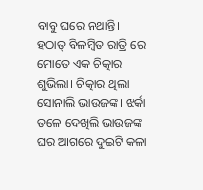ବାବୁ ଘରେ ନଥାନ୍ତି। ହଠାତ୍ ବିଳମ୍ବିତ ରାତ୍ରି ରେ ମୋତେ ଏକ ଚିତ୍କାର ଶୁଭିଲା। ଚିତ୍କାର ଥିଲା ସୋନାଲି ଭାଉଜଙ୍କ। ଝର୍କା ତଳେ ଦେଖିଲି ଭାଉଜଙ୍କ ଘର ଆଗରେ ଦୁଇଟି କଳା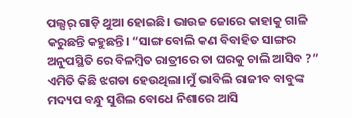ପଲ୍ସର୍ ଗାଡ଼ି ଥୁଆ ହୋଇଛି। ଭାଉଜ ଜୋରେ କାହାକୁ ଗାଳି କରୁଛନ୍ତି କହୁଛନ୍ତି। “ସାଙ୍ଗ ବୋଲି କଣ ବିବାହିତ ସାଙ୍ଗର ଅନୁପସ୍ଥିତି ରେ ବିଳମ୍ବିତ ରାତ୍ରୀରେ ତା ଘରକୁ ଚାଲି ଆସିବ ?” ଏମିତି କିଛି ଝଗଡା ହେଉଥିଲା।ମୁଁ ଭାବିଲି ରାଜୀବ ବାବୁଙ୍କ ମଦ୍ୟପ ବନ୍ଧୁ ସୁଶିଲ ବୋଧେ ନିଶାରେ ଆସି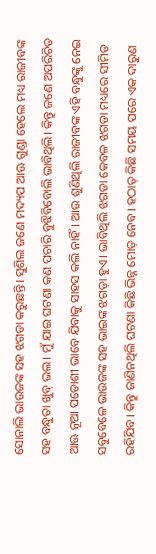ସୋନାଲି ଭାଉଜଙ୍କ ସହ ଝଗଡା କରୁଛନ୍ତି। ସୁଶିଲ ଜଣେ ମଦ୍ୟପ ଆଊ ଗୁଣ୍ଡା ହେଲେ ମଧ୍ୟ ରାଜୀବଙ୍କ ସହ ବନ୍ଧୁତା ଖୁବ୍ ଭଲ। ମୁଁ ଯାଇ ଘଟଣା କଣ ପଚାରି ବୁଝିବିବୋଲି ଭାବିଥିଲି। କିନ୍ତୁ ଜଣେ ଅପରିଚିତ ଆଊ ନୂଆ ପଡୋଶୀ ଭାବେ ଯିବାକୁ ସାହସ କଲି ନାହିଁ। ଆଉ ଶୁଣିଥିଲି ରାଜୀବଙ୍କ ଏହି ବନ୍ଧୁଙ୍କୁ ନେଇ ସବୁବେଳେ ଭାଉଜଙ୍କ ସହ ଭାଇଙ୍କ ଝଗଡ଼ା ହୁଏ। ଭାବିଥିଲି ଝଗଡା କେବଳ ଝଗଡା ମଧ୍ୟରେ ସୀମିତ ରହିଯିବ। କିନ୍ତୁ ଜାଣିନଥିଲି ଘଟଣା କିଛି ଭିନ୍ନ ମୋଡ଼ ନେବ। ହଠାତ୍ କିଛି ସମୟ ପରେ ଏକ ଦାରୁଣ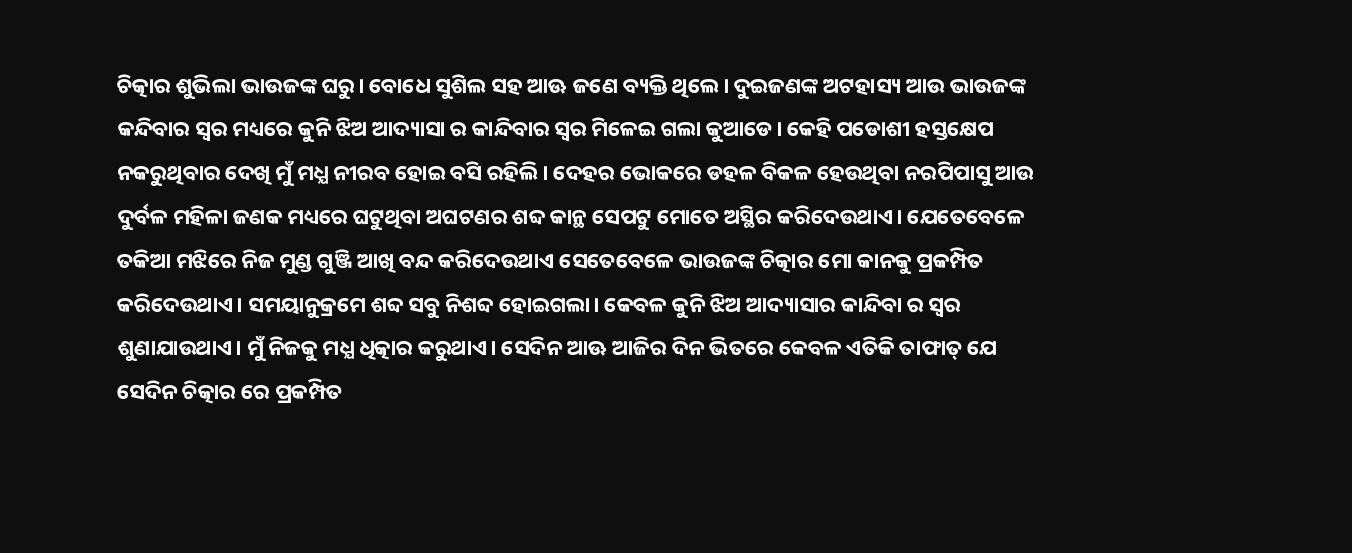ଚିତ୍କାର ଶୁଭିଲା ଭାଉଜଙ୍କ ଘରୁ। ବୋଧେ ସୁଶିଲ ସହ ଆଊ ଜଣେ ବ୍ୟକ୍ତି ଥିଲେ। ଦୁଇଜଣଙ୍କ ଅଟହାସ୍ୟ ଆଉ ଭାଉଜଙ୍କ କନ୍ଦିବାର ସ୍ୱର ମଧ୍ୟରେ କୁନି ଝିଅ ଆଦ୍ୟାସା ର କାନ୍ଦିବାର ସ୍ୱର ମିଳେଇ ଗଲା କୁଆଡେ। କେହି ପଡୋଶୀ ହସ୍ତକ୍ଷେପ ନକରୁଥିବାର ଦେଖି ମୁଁ ମଧ୍ଯ ନୀରବ ହୋଇ ବସି ରହିଲି। ଦେହର ଭୋକରେ ଡହଳ ବିକଳ ହେଉଥିବା ନରପିପାସୁ ଆଉ ଦୁର୍ବଳ ମହିଳା ଜଣକ ମଧ୍ୟରେ ଘଟୁଥିବା ଅଘଟଣର ଶବ୍ଦ କାନ୍ଥ ସେପଟୁ ମୋତେ ଅସ୍ଥିର କରିଦେଉଥାଏ। ଯେତେବେଳେ ତକିଆ ମଝିରେ ନିଜ ମୁଣ୍ଡ ଗୁଞ୍ଜି ଆଖି ବନ୍ଦ କରିଦେଉଥାଏ ସେତେବେଳେ ଭାଉଜଙ୍କ ଚିତ୍କାର ମୋ କାନକୁ ପ୍ରକମ୍ପିତ କରିଦେଉଥାଏ। ସମୟାନୁକ୍ରମେ ଶବ୍ଦ ସବୁ ନିଶବ୍ଦ ହୋଇଗଲା। କେବଳ କୁନି ଝିଅ ଆଦ୍ୟାସାର କାନ୍ଦିବା ର ସ୍ୱର ଶୁଣାଯାଉଥାଏ। ମୁଁ ନିଜକୁ ମଧ୍ଯ ଧିତ୍କାର କରୁଥାଏ। ସେଦିନ ଆଊ ଆଜିର ଦିନ ଭିତରେ କେବଳ ଏତିକି ତାଫାତ୍ ଯେ ସେଦିନ ଚିତ୍କାର ରେ ପ୍ରକମ୍ପିତ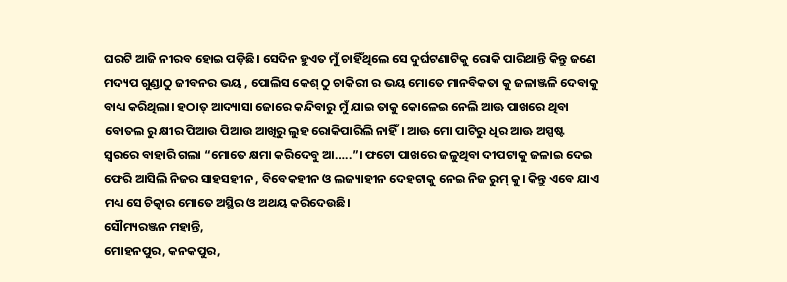ଘରଟି ଆଜି ନୀରବ ହୋଇ ପଡ଼ିଛି। ସେଦିନ ହୁଏତ ମୁଁ ଚାହିଁଥିଲେ ସେ ଦୁର୍ଘଟଣାଟିକୁ ରୋକି ପାରିଥାନ୍ତି କିନ୍ତୁ ଜଣେ ମଦ୍ୟପ ଗୁଣ୍ଡାଠୁ ଜୀବନର ଭୟ , ପୋଲିସ କେଶ୍ ଠୁ ଚାକିରୀ ର ଭୟ ମୋତେ ମାନବିକତା କୁ ଜଳାଞ୍ଜଳି ଦେବାକୁ ବାଧ୍ୟ କରିଥିଲା। ହଠାତ୍ ଆଦ୍ୟାସା ଜୋରେ କନ୍ଦିବାରୁ ମୁଁ ଯାଇ ତାକୁ କୋଳେଇ ନେଲି ଆଊ ପାଖରେ ଥିବା ବୋତଲ ରୁ କ୍ଷୀର ପିଆଉ ପିଆଉ ଆଖିରୁ ଲୁହ ରୋକିପାରିଲି ନାହିଁ। ଆଊ ମୋ ପାଟିରୁ ଧିର ଆଊ ଅସ୍ପଷ୍ଟ ସ୍ଵରରେ ବାହାରି ଗଲା “ମୋତେ କ୍ଷମା କରିଦେବୁ ଆ…..”। ଫଟୋ ପାଖରେ ଜଳୁଥିବା ଦୀପଟାକୁ ଜଳାଇ ଦେଇ ଫେରି ଆସିଲି ନିଜର ସାହସହୀନ , ବିବେକହୀନ ଓ ଲଜ୍ୟାହୀନ ଦେହଟାକୁ ନେଇ ନିଜ ରୁମ୍ କୁ। କିନ୍ତୁ ଏବେ ଯାଏ ମଧ୍ୟ ସେ ଚିତ୍କାର ମୋତେ ଅସ୍ଥିର ଓ ଅଥୟ କରିଦେଉଛି।
ସୌମ୍ୟରଞ୍ଜନ ମହାନ୍ତି,
ମୋହନପୁର, କନକପୁର,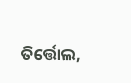ତିର୍ତ୍ତୋଲ,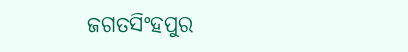ଜଗତସିଂହପୁର